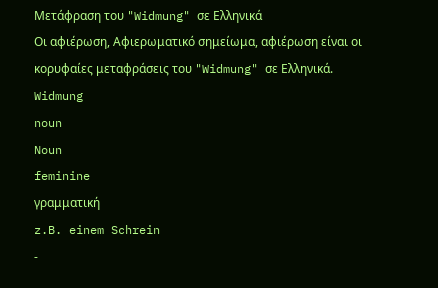Μετάφραση του "Widmung" σε Ελληνικά
Οι αφιέρωση, Αφιερωματικό σημείωμα, αφιέρωση είναι οι κορυφαίες μεταφράσεις του "Widmung" σε Ελληνικά.
Widmung
noun
Noun
feminine
γραμματική
z.B. einem Schrein
-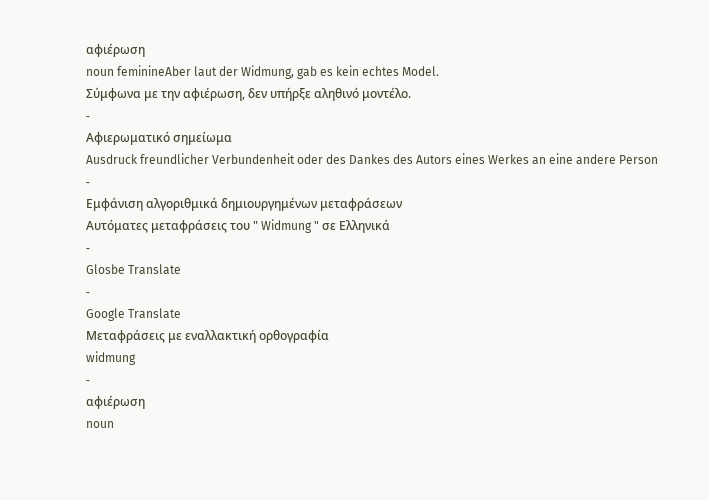αφιέρωση
noun feminineAber laut der Widmung, gab es kein echtes Model.
Σύμφωνα με την αφιέρωση, δεν υπήρξε αληθινό μοντέλο.
-
Αφιερωματικό σημείωμα
Ausdruck freundlicher Verbundenheit oder des Dankes des Autors eines Werkes an eine andere Person
-
Εμφάνιση αλγοριθμικά δημιουργημένων μεταφράσεων
Αυτόματες μεταφράσεις του " Widmung " σε Ελληνικά
-
Glosbe Translate
-
Google Translate
Μεταφράσεις με εναλλακτική ορθογραφία
widmung
-
αφιέρωση
noun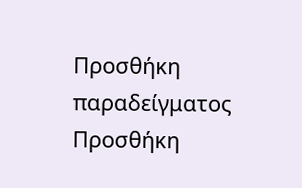Προσθήκη παραδείγματος
Προσθήκη